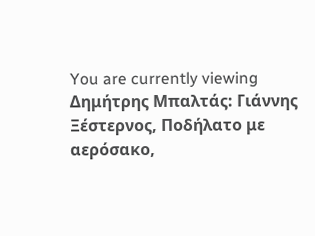You are currently viewing Δημήτρης Μπαλτάς: Γιάννης Ξέστερνος, Ποδήλατο με αερόσακο,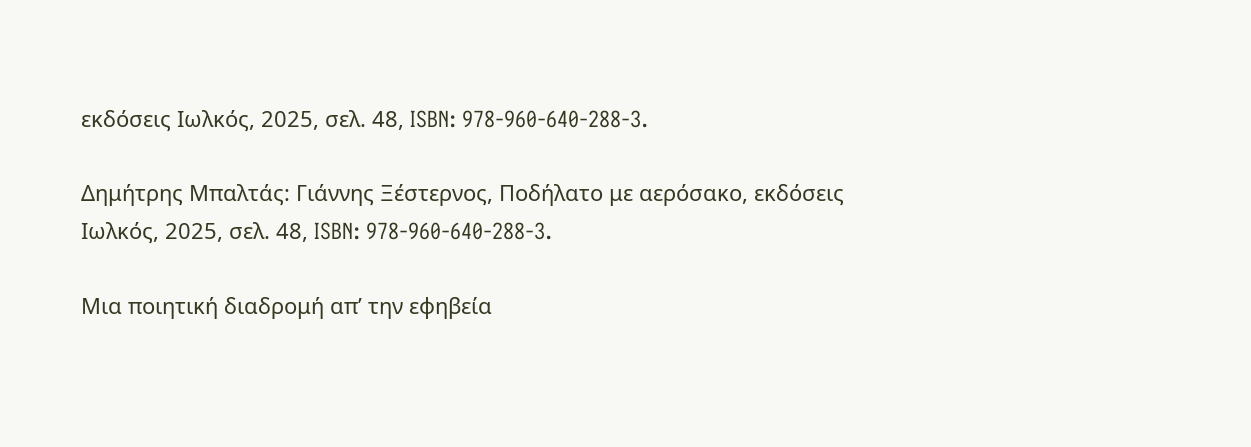εκδόσεις Ιωλκός, 2025, σελ. 48, ISBN: 978-960-640-288-3.

Δημήτρης Μπαλτάς: Γιάννης Ξέστερνος, Ποδήλατο με αερόσακο, εκδόσεις Ιωλκός, 2025, σελ. 48, ISBN: 978-960-640-288-3.

Μια ποιητική διαδρομή απ’ την εφηβεία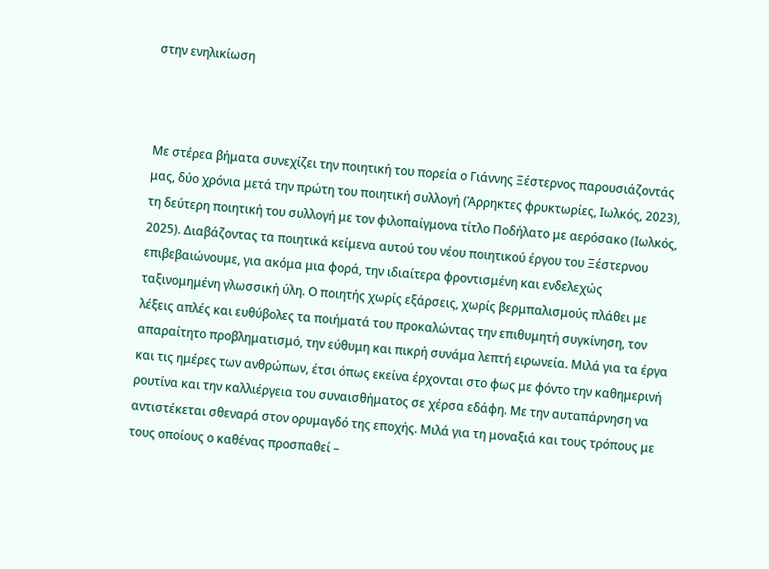στην ενηλικίωση



Με στέρεα βήματα συνεχίζει την ποιητική του πορεία ο Γιάννης Ξέστερνος παρουσιάζοντάς μας, δύο χρόνια μετά την πρώτη του ποιητική συλλογή (Άρρηκτες φρυκτωρίες, Ιωλκός, 2023), τη δεύτερη ποιητική του συλλογή με τον φιλοπαίγμονα τίτλο Ποδήλατο με αερόσακο (Ιωλκός, 2025). Διαβάζοντας τα ποιητικά κείμενα αυτού του νέου ποιητικού έργου του Ξέστερνου επιβεβαιώνουμε, για ακόμα μια φορά, την ιδιαίτερα φροντισμένη και ενδελεχώς ταξινομημένη γλωσσική ύλη. Ο ποιητής χωρίς εξάρσεις, χωρίς βερμπαλισμούς πλάθει με λέξεις απλές και ευθύβολες τα ποιήματά του προκαλώντας την επιθυμητή συγκίνηση, τον απαραίτητο προβληματισμό, την εύθυμη και πικρή συνάμα λεπτή ειρωνεία. Μιλά για τα έργα και τις ημέρες των ανθρώπων, έτσι όπως εκείνα έρχονται στο φως με φόντο την καθημερινή ρουτίνα και την καλλιέργεια του συναισθήματος σε χέρσα εδάφη. Με την αυταπάρνηση να αντιστέκεται σθεναρά στον ορυμαγδό της εποχής. Μιλά για τη μοναξιά και τους τρόπους με τους οποίους ο καθένας προσπαθεί –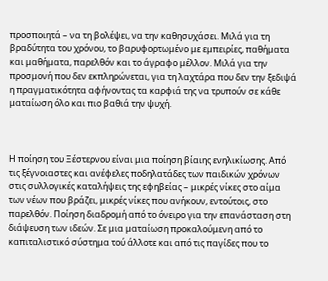προσποιητά – να τη βολέψει, να την καθησυχάσει. Μιλά για τη βραδύτητα του χρόνου, το βαρυφορτωμένο με εμπειρίες, παθήματα και μαθήματα, παρελθόν και το άγραφο μέλλον. Μιλά για την προσμονή που δεν εκπληρώνεται, για τη λαχτάρα που δεν την ξεδιψά η πραγματικότητα αφήνοντας τα καρφιά της να τρυπούν σε κάθε ματαίωση όλο και πιο βαθιά την ψυχή.



Η ποίηση του Ξέστερνου είναι μια ποίηση βίαιης ενηλικίωσης. Από τις ξέγνοιαστες και ανέφελες ποδηλατάδες των παιδικών χρόνων στις συλλογικές καταλήψεις της εφηβείας – μικρές νίκες στο αίμα των νέων που βράζει, μικρές νίκες που ανήκουν, εντούτοις, στο παρελθόν. Ποίηση διαδρομή από το όνειρο για την επανάσταση στη διάψευση των ιδεών. Σε μια ματαίωση προκαλούμενη από το καπιταλιστικό σύστημα τού άλλοτε και από τις παγίδες που το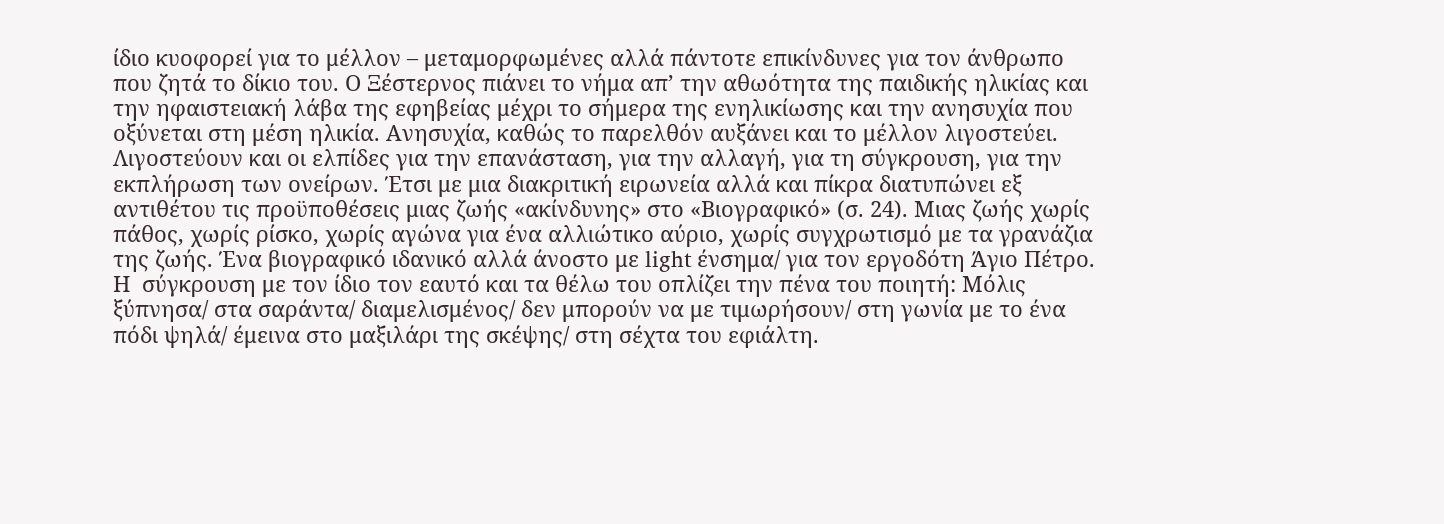ίδιο κυοφορεί για το μέλλον – μεταμορφωμένες αλλά πάντοτε επικίνδυνες για τον άνθρωπο που ζητά το δίκιο του. Ο Ξέστερνος πιάνει το νήμα απ’ την αθωότητα της παιδικής ηλικίας και την ηφαιστειακή λάβα της εφηβείας μέχρι το σήμερα της ενηλικίωσης και την ανησυχία που οξύνεται στη μέση ηλικία. Ανησυχία, καθώς το παρελθόν αυξάνει και το μέλλον λιγοστεύει. Λιγοστεύουν και οι ελπίδες για την επανάσταση, για την αλλαγή, για τη σύγκρουση, για την εκπλήρωση των ονείρων. Έτσι με μια διακριτική ειρωνεία αλλά και πίκρα διατυπώνει εξ αντιθέτου τις προϋποθέσεις μιας ζωής «ακίνδυνης» στο «Βιογραφικό» (σ. 24). Μιας ζωής χωρίς πάθος, χωρίς ρίσκο, χωρίς αγώνα για ένα αλλιώτικο αύριο, χωρίς συγχρωτισμό με τα γρανάζια της ζωής. Ένα βιογραφικό ιδανικό αλλά άνοστο με light ένσημα/ για τον εργοδότη Άγιο Πέτρο. Η  σύγκρουση με τον ίδιο τον εαυτό και τα θέλω του οπλίζει την πένα του ποιητή: Μόλις ξύπνησα/ στα σαράντα/ διαμελισμένος/ δεν μπορούν να με τιμωρήσουν/ στη γωνία με το ένα πόδι ψηλά/ έμεινα στο μαξιλάρι της σκέψης/ στη σέχτα του εφιάλτη.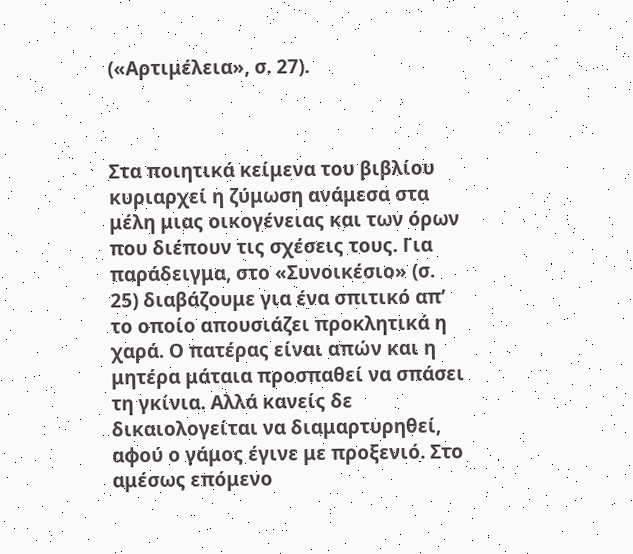(«Αρτιμέλεια», σ. 27).



Στα ποιητικά κείμενα του βιβλίου κυριαρχεί η ζύμωση ανάμεσα στα μέλη μιας οικογένειας και των όρων που διέπουν τις σχέσεις τους. Για παράδειγμα, στο «Συνοικέσιο» (σ. 25) διαβάζουμε για ένα σπιτικό απ’ το οποίο απουσιάζει προκλητικά η χαρά. Ο πατέρας είναι απών και η μητέρα μάταια προσπαθεί να σπάσει τη γκίνια. Αλλά κανείς δε δικαιολογείται να διαμαρτυρηθεί, αφού ο γάμος έγινε με προξενιό. Στο αμέσως επόμενο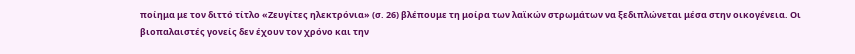ποίημα με τον διττό τίτλο «Ζευγίτες ηλεκτρόνια» (σ. 26) βλέπουμε τη μοίρα των λαϊκών στρωμάτων να ξεδιπλώνεται μέσα στην οικογένεια. Οι βιοπαλαιστές γονείς δεν έχουν τον χρόνο και την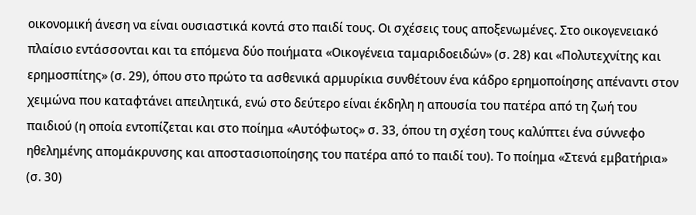οικονομική άνεση να είναι ουσιαστικά κοντά στο παιδί τους. Οι σχέσεις τους αποξενωμένες. Στο οικογενειακό πλαίσιο εντάσσονται και τα επόμενα δύο ποιήματα «Οικογένεια ταμαριδοειδών» (σ. 28) και «Πολυτεχνίτης και ερημοσπίτης» (σ. 29), όπου στο πρώτο τα ασθενικά αρμυρίκια συνθέτουν ένα κάδρο ερημοποίησης απέναντι στον χειμώνα που καταφτάνει απειλητικά, ενώ στο δεύτερο είναι έκδηλη η απουσία του πατέρα από τη ζωή του παιδιού (η οποία εντοπίζεται και στο ποίημα «Αυτόφωτος» σ. 33, όπου τη σχέση τους καλύπτει ένα σύννεφο ηθελημένης απομάκρυνσης και αποστασιοποίησης του πατέρα από το παιδί του). Το ποίημα «Στενά εμβατήρια» (σ. 30)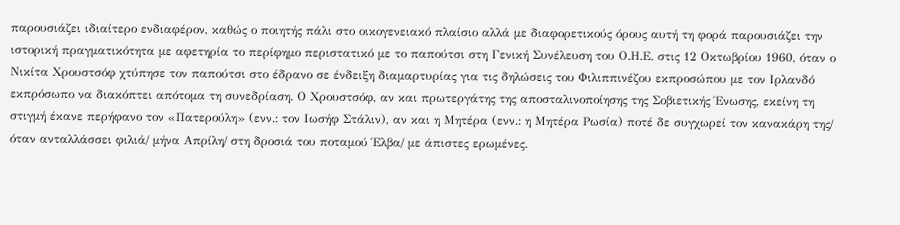παρουσιάζει ιδιαίτερο ενδιαφέρον, καθώς ο ποιητής πάλι στο οικογενειακό πλαίσιο αλλά με διαφορετικούς όρους αυτή τη φορά παρουσιάζει την ιστορική πραγματικότητα με αφετηρία το περίφημο περιστατικό με το παπούτσι στη Γενική Συνέλευση του Ο.Η.Ε. στις 12 Οκτωβρίου 1960, όταν ο Νικίτα Χρουστσόφ χτύπησε τον παπούτσι στο έδρανο σε ένδειξη διαμαρτυρίας για τις δηλώσεις του Φιλιππινέζου εκπροσώπου με τον Ιρλανδό εκπρόσωπο να διακόπτει απότομα τη συνεδρίαση. Ο Χρουστσόφ, αν και πρωτεργάτης της αποσταλινοποίησης της Σοβιετικής Ένωσης, εκείνη τη στιγμή έκανε περήφανο τον «Πατερούλη» (ενν.: τον Ιωσήφ Στάλιν), αν και η Μητέρα (ενν.: η Μητέρα Ρωσία) ποτέ δε συγχωρεί τον κανακάρη της/ όταν ανταλλάσσει φιλιά/ μήνα Απρίλη/ στη δροσιά του ποταμού Έλβα/ με άπιστες ερωμένες.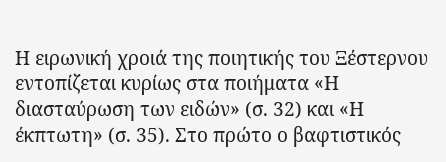Η ειρωνική χροιά της ποιητικής του Ξέστερνου εντοπίζεται κυρίως στα ποιήματα «Η διασταύρωση των ειδών» (σ. 32) και «Η έκπτωτη» (σ. 35). Στο πρώτο ο βαφτιστικός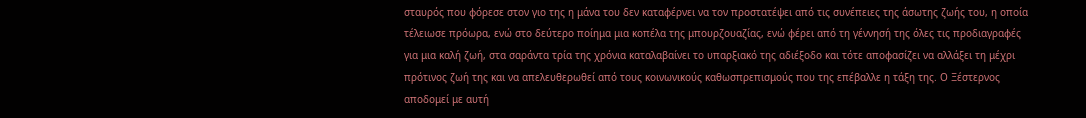σταυρός που φόρεσε στον γιο της η μάνα του δεν καταφέρνει να τον προστατέψει από τις συνέπειες της άσωτης ζωής του, η οποία τέλειωσε πρόωρα, ενώ στο δεύτερο ποίημα μια κοπέλα της μπουρζουαζίας, ενώ φέρει από τη γέννησή της όλες τις προδιαγραφές για μια καλή ζωή, στα σαράντα τρία της χρόνια καταλαβαίνει το υπαρξιακό της αδιέξοδο και τότε αποφασίζει να αλλάξει τη μέχρι πρότινος ζωή της και να απελευθερωθεί από τους κοινωνικούς καθωσπρεπισμούς που της επέβαλλε η τάξη της. Ο Ξέστερνος αποδομεί με αυτή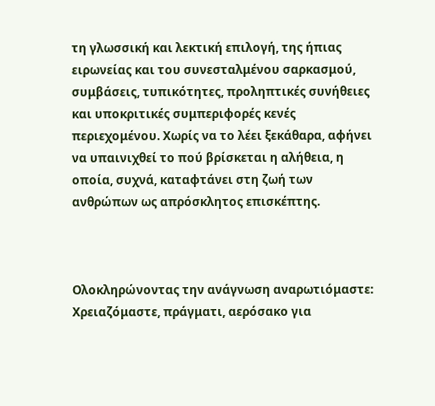τη γλωσσική και λεκτική επιλογή, της ήπιας ειρωνείας και του συνεσταλμένου σαρκασμού,  συμβάσεις, τυπικότητες, προληπτικές συνήθειες και υποκριτικές συμπεριφορές κενές περιεχομένου. Χωρίς να το λέει ξεκάθαρα, αφήνει να υπαινιχθεί το πού βρίσκεται η αλήθεια, η οποία, συχνά, καταφτάνει στη ζωή των ανθρώπων ως απρόσκλητος επισκέπτης.



Ολοκληρώνοντας την ανάγνωση αναρωτιόμαστε: Χρειαζόμαστε, πράγματι, αερόσακο για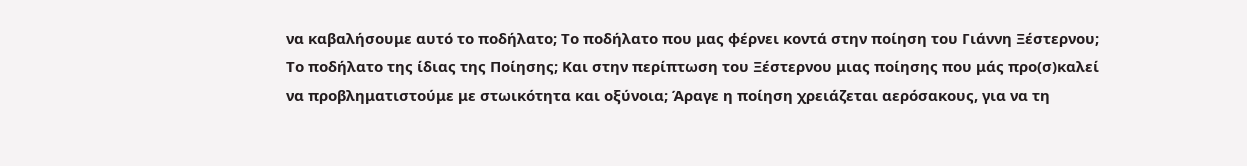να καβαλήσουμε αυτό το ποδήλατο; Το ποδήλατο που μας φέρνει κοντά στην ποίηση του Γιάννη Ξέστερνου; Το ποδήλατο της ίδιας της Ποίησης; Και στην περίπτωση του Ξέστερνου μιας ποίησης που μάς προ(σ)καλεί να προβληματιστούμε με στωικότητα και οξύνοια; Άραγε η ποίηση χρειάζεται αερόσακους, για να τη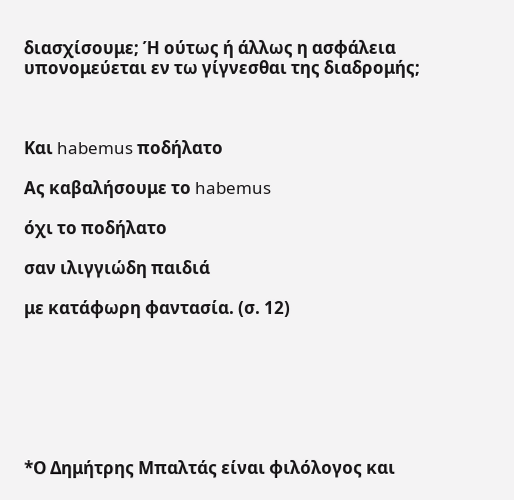διασχίσουμε; Ή ούτως ή άλλως η ασφάλεια υπονομεύεται εν τω γίγνεσθαι της διαδρομής;



Και habemus ποδήλατο

Ας καβαλήσουμε το habemus

όχι το ποδήλατο

σαν ιλιγγιώδη παιδιά

με κατάφωρη φαντασία. (σ. 12)







*Ο Δημήτρης Μπαλτάς είναι φιλόλογος και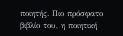ποιητής. Πιο πρόσφατο βιβλίο του, η ποιητική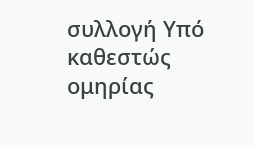συλλογή Υπό καθεστώς ομηρίας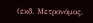(εκδ. Μετρονόμος,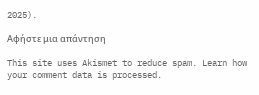2025).

Αφήστε μια απάντηση

This site uses Akismet to reduce spam. Learn how your comment data is processed.